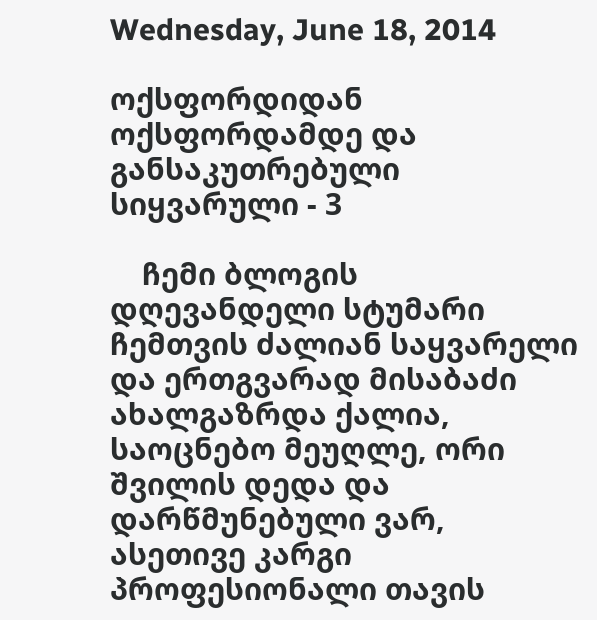Wednesday, June 18, 2014

ოქსფორდიდან ოქსფორდამდე და განსაკუთრებული სიყვარული - 3

    ჩემი ბლოგის დღევანდელი სტუმარი ჩემთვის ძალიან საყვარელი და ერთგვარად მისაბაძი ახალგაზრდა ქალია, საოცნებო მეუღლე, ორი შვილის დედა და დარწმუნებული ვარ, ასეთივე კარგი პროფესიონალი თავის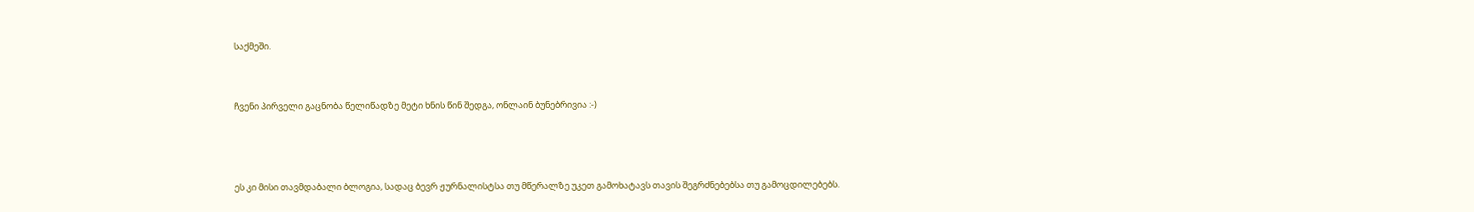საქმეში.


ჩვენი პირველი გაცნობა წელიწადზე მეტი ხნის წინ შედგა, ონლაინ ბუნებრივია :-)



ეს კი მისი თავმდაბალი ბლოგია, სადაც ბევრ ჟურნალისტსა თუ მწერალზე უკეთ გამოხატავს თავის შეგრძნებებსა თუ გამოცდილებებს.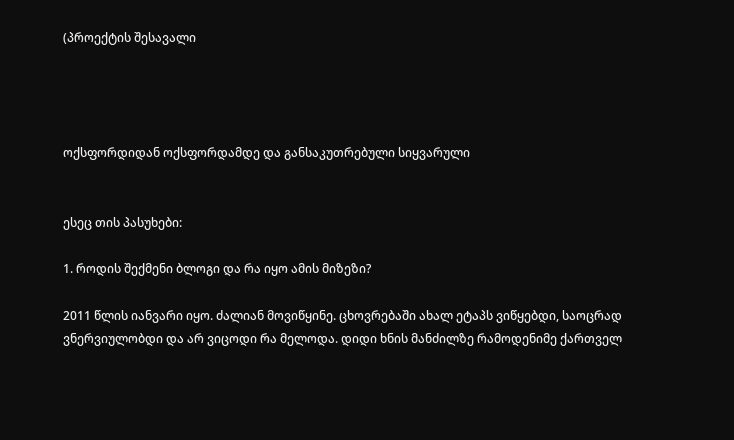(პროექტის შესავალი




ოქსფორდიდან ოქსფორდამდე და განსაკუთრებული სიყვარული


ესეც თის პასუხები:

1. როდის შექმენი ბლოგი და რა იყო ამის მიზეზი?

2011 წლის იანვარი იყო. ძალიან მოვიწყინე. ცხოვრებაში ახალ ეტაპს ვიწყებდი, საოცრად ვნერვიულობდი და არ ვიცოდი რა მელოდა. დიდი ხნის მანძილზე რამოდენიმე ქართველ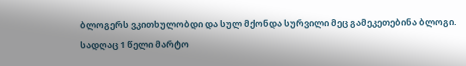ბლოგერს ვკითხულობდი და სულ მქონდა სურვილი მეც გამეკეთებინა ბლოგი.
სადღაც 1 წელი მარტო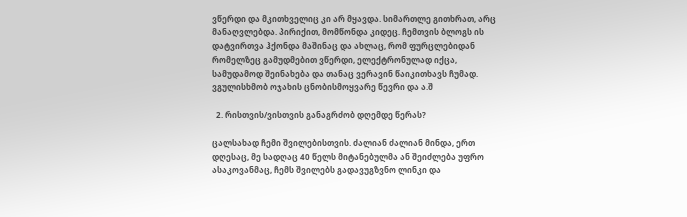ვწერდი და მკითხველიც კი არ მყავდა. სიმართლე გითხრათ, არც მანაღვლებდა. პირიქით, მომწონდა კიდეც. ჩემთვის ბლოგს ის დატვირთვა ჰქონდა მაშინაც და ახლაც, რომ ფურცლებიდან რომელზეც გამუდმებით ვწერდი, ელექტრონულად იქცა,  სამუდამოდ შეინახება და თანაც ვერავინ წაიკითხავს ჩუმად. ვგულისხმობ ოჯახის ცნობისმოყვარე წევრი და ა.შ

  2. რისთვის/ვისთვის განაგრძობ დღემდე წერას?

ცალსახად ჩემი შვილებისთვის. ძალიან ძალიან მინდა, ერთ დღესაც, მე სადღაც 40 წელს მიტანებულმა ან შეიძლება უფრო ასაკოვანმაც, ჩემს შვილებს გადავუგზვნო ლინკი და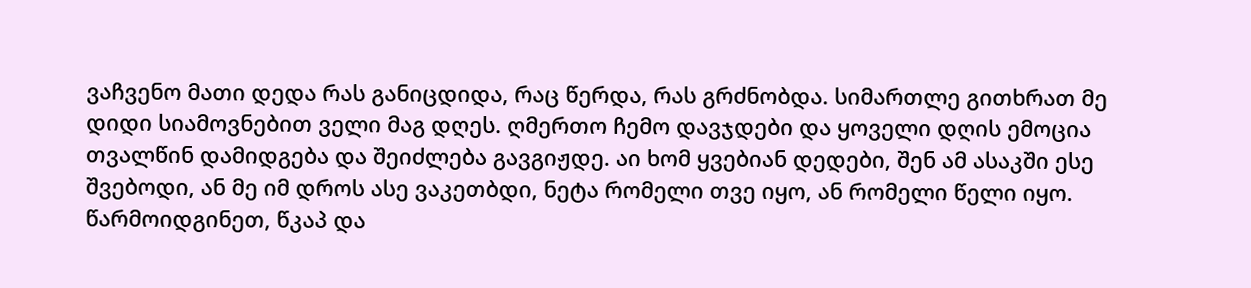ვაჩვენო მათი დედა რას განიცდიდა, რაც წერდა, რას გრძნობდა. სიმართლე გითხრათ მე დიდი სიამოვნებით ველი მაგ დღეს. ღმერთო ჩემო დავჯდები და ყოველი დღის ემოცია თვალწინ დამიდგება და შეიძლება გავგიჟდე. აი ხომ ყვებიან დედები, შენ ამ ასაკში ესე შვებოდი, ან მე იმ დროს ასე ვაკეთბდი, ნეტა რომელი თვე იყო, ან რომელი წელი იყო. წარმოიდგინეთ, წკაპ და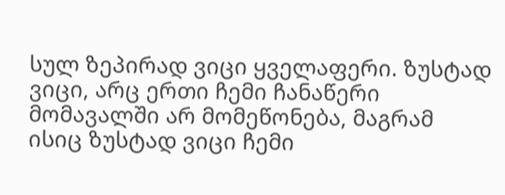სულ ზეპირად ვიცი ყველაფერი. ზუსტად ვიცი, არც ერთი ჩემი ჩანაწერი მომავალში არ მომეწონება, მაგრამ ისიც ზუსტად ვიცი ჩემი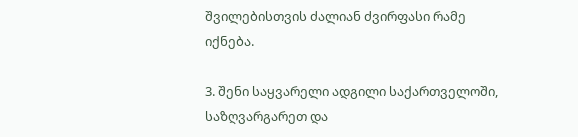შვილებისთვის ძალიან ძვირფასი რამე იქნება.

3. შენი საყვარელი ადგილი საქართველოში, საზღვარგარეთ და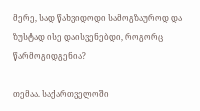მერე, სად წახვიდოდი სამოგზაუროდ და ზუსტად ისე დაისვენებდი, როგორც წარმოგიდგენია?

თემაა. საქართველოში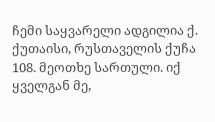ჩემი საყვარელი ადგილია ქ. ქუთაისი, რუსთაველის ქუჩა 108. მეოთხე სართული. იქ ყველგან მე,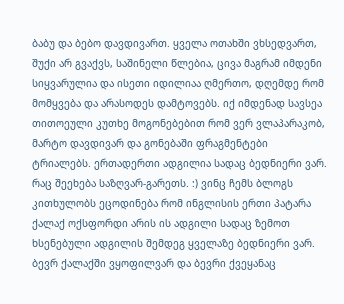ბაბუ და ბებო დავდივართ. ყველა ოთახში ვხსედვართ, შუქი არ გვაქვს, საშინელი წლებია, ცივა მაგრამ იმდენი სიყვარულია და ისეთი იდილიაა ღმერთო, დღემდე რომ მომყვება და არასოდეს დამტოვებს. იქ იმდენად სავსეა თითოეული კუთხე მოგონებებით რომ ვერ ვლაპარაკობ, მარტო დავდივარ და გონებაში ფრაგმენტები ტრიალებს. ერთადერთი ადგილია სადაც ბედნიერი ვარ.
რაც შეეხება საზღვარ-გარეთს. :) ვინც ჩემს ბლოგს კითხულობს ეცოდინება რომ ინგლისის ერთი პატარა ქალაქ ოქსფორდი არის ის ადგილი სადაც ზემოთ ხსენებული ადგილის შემდეგ ყველაზე ბედნიერი ვარ. ბევრ ქალაქში ვყოფილვარ და ბევრი ქვეყანაც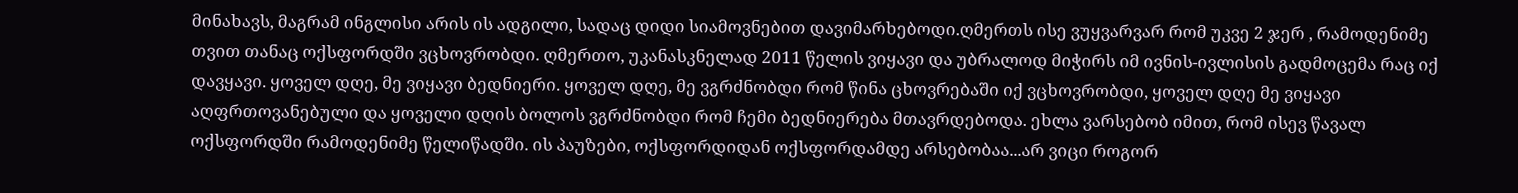მინახავს, მაგრამ ინგლისი არის ის ადგილი, სადაც დიდი სიამოვნებით დავიმარხებოდი.ღმერთს ისე ვუყვარვარ რომ უკვე 2 ჯერ , რამოდენიმე თვით თანაც ოქსფორდში ვცხოვრობდი. ღმერთო, უკანასკნელად 2011 წელის ვიყავი და უბრალოდ მიჭირს იმ ივნის-ივლისის გადმოცემა რაც იქ დავყავი. ყოველ დღე, მე ვიყავი ბედნიერი. ყოველ დღე, მე ვგრძნობდი რომ წინა ცხოვრებაში იქ ვცხოვრობდი, ყოველ დღე მე ვიყავი აღფრთოვანებული და ყოველი დღის ბოლოს ვგრძნობდი რომ ჩემი ბედნიერება მთავრდებოდა. ეხლა ვარსებობ იმით, რომ ისევ წავალ ოქსფორდში რამოდენიმე წელიწადში. ის პაუზები, ოქსფორდიდან ოქსფორდამდე არსებობაა...არ ვიცი როგორ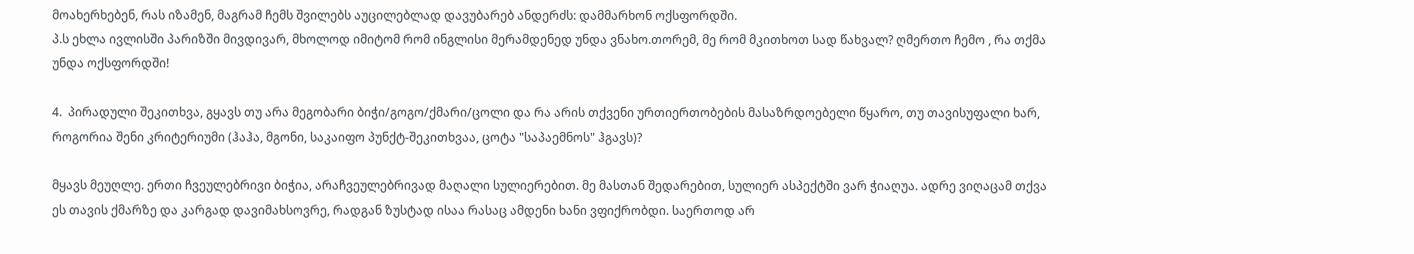მოახერხებენ, რას იზამენ, მაგრამ ჩემს შვილებს აუცილებლად დავუბარებ ანდერძს: დამმარხონ ოქსფორდში.
პ.ს ეხლა ივლისში პარიზში მივდივარ, მხოლოდ იმიტომ რომ ინგლისი მერამდენედ უნდა ვნახო.თორემ, მე რომ მკითხოთ სად წახვალ? ღმერთო ჩემო , რა თქმა უნდა ოქსფორდში!

4.  პირადული შეკითხვა, გყავს თუ არა მეგობარი ბიჭი/გოგო/ქმარი/ცოლი და რა არის თქვენი ურთიერთობების მასაზრდოებელი წყარო, თუ თავისუფალი ხარ, როგორია შენი კრიტერიუმი (ჰაჰა, მგონი, საკაიფო პუნქტ-შეკითხვაა, ცოტა "საპაემნოს" ჰგავს)?

მყავს მეუღლე. ერთი ჩვეულებრივი ბიჭია, არაჩვეულებრივად მაღალი სულიერებით. მე მასთან შედარებით, სულიერ ასპექტში ვარ ჭიაღუა. ადრე ვიღაცამ თქვა ეს თავის ქმარზე და კარგად დავიმახსოვრე, რადგან ზუსტად ისაა რასაც ამდენი ხანი ვფიქრობდი. საერთოდ არ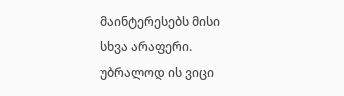მაინტერესებს მისი სხვა არაფერი. უბრალოდ ის ვიცი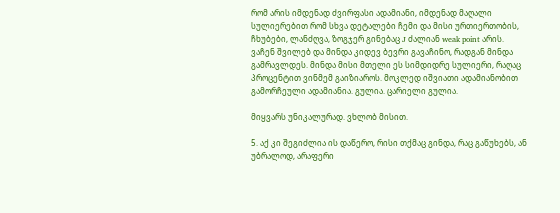რომ არის იმდენად ძვირფასი ადამიანი, იმდენად მაღალი სულიერებით რომ სხვა დეტალები ჩემი და მისი ურთიერთობის, ჩხუბები, ლანძღვა, ზოგჯერ გინებაც J ძალიან weak point არის. ვაჩენ შვილებ და მინდა კიდევ ბევრი გავაჩინო, რადგან მინდა გამრავლდეს. მინდა მისი მთელი ეს სიმდიდრე სულიერი, რაღაც პროცენტით ვინმემ გაიზიაროს. მოკლედ იშვიათი ადამიანობით გამორჩეული ადამიანია. გულია. ცარიელი გულია.

მიყვარს უნიკალურად. ვხლობ მისით.

5. აქ კი შეგიძლია ის დაწერო, რისი თქმაც გინდა, რაც გაწუხებს, ან უბრალოდ, არაფერი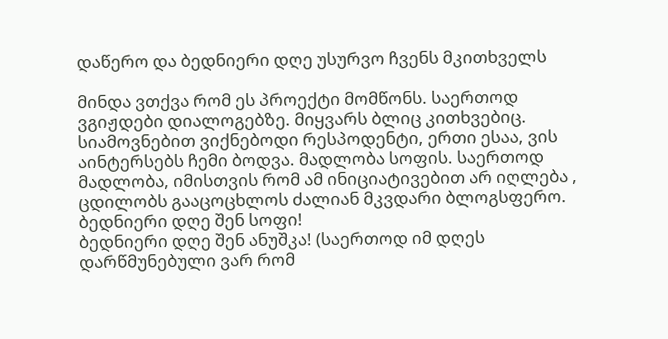დაწერო და ბედნიერი დღე უსურვო ჩვენს მკითხველს

მინდა ვთქვა რომ ეს პროექტი მომწონს. საერთოდ ვგიჟდები დიალოგებზე. მიყვარს ბლიც კითხვებიც. სიამოვნებით ვიქნებოდი რესპოდენტი, ერთი ესაა, ვის აინტერსებს ჩემი ბოდვა. მადლობა სოფის. საერთოდ მადლობა, იმისთვის რომ ამ ინიციატივებით არ იღლება , ცდილობს გააცოცხლოს ძალიან მკვდარი ბლოგსფერო.
ბედნიერი დღე შენ სოფი!
ბედნიერი დღე შენ ანუშკა! (საერთოდ იმ დღეს დარწმუნებული ვარ რომ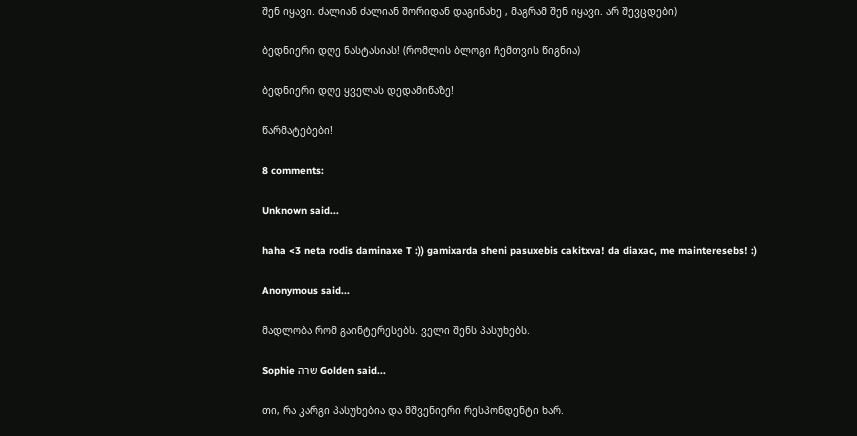შენ იყავი. ძალიან ძალიან შორიდან დაგინახე , მაგრამ შენ იყავი. არ შევცდები)

ბედნიერი დღე ნასტასიას! (რომლის ბლოგი ჩემთვის წიგნია)

ბედნიერი დღე ყველას დედამიწაზე!

წარმატებები!

8 comments:

Unknown said...

haha <3 neta rodis daminaxe T :)) gamixarda sheni pasuxebis cakitxva! da diaxac, me mainteresebs! :)

Anonymous said...

მადლობა რომ გაინტერესებს. ველი შენს პასუხებს.

Sophie שרה Golden said...

თი, რა კარგი პასუხებია და მშვენიერი რესპონდენტი ხარ.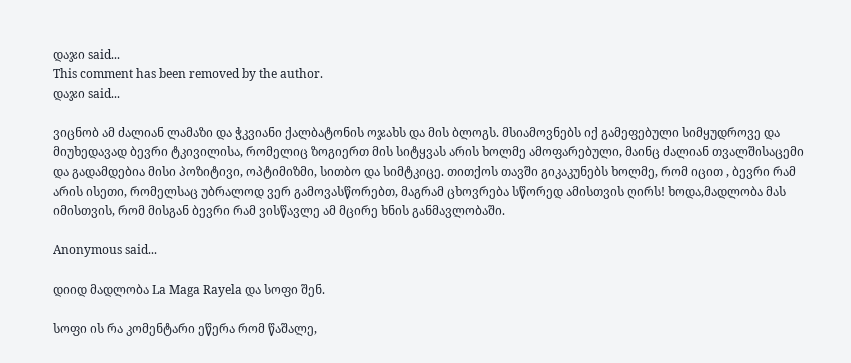დაჯი said...
This comment has been removed by the author.
დაჯი said...

ვიცნობ ამ ძალიან ლამაზი და ჭკვიანი ქალბატონის ოჯახს და მის ბლოგს. მსიამოვნებს იქ გამეფებული სიმყუდროვე და მიუხედავად ბევრი ტკივილისა, რომელიც ზოგიერთ მის სიტყვას არის ხოლმე ამოფარებული, მაინც ძალიან თვალშისაცემი და გადამდებია მისი პოზიტივი, ოპტიმიზმი, სითბო და სიმტკიცე. თითქოს თავში გიკაკუნებს ხოლმე, რომ იცით , ბევრი რამ არის ისეთი, რომელსაც უბრალოდ ვერ გამოვასწორებთ, მაგრამ ცხოვრება სწორედ ამისთვის ღირს! ხოდა,მადლობა მას იმისთვის, რომ მისგან ბევრი რამ ვისწავლე ამ მცირე ხნის განმავლობაში.

Anonymous said...

დიიდ მადლობა La Maga Rayela და სოფი შენ.

სოფი ის რა კომენტარი ეწერა რომ წაშალე,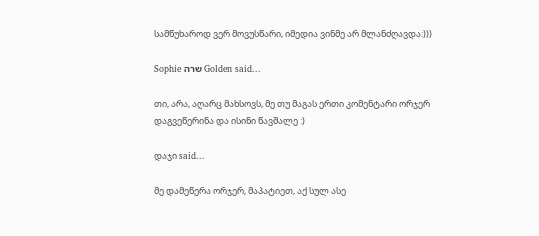სამწუხაროდ ვერ მოვუსწარი, იმედია ვინმე არ მლანძღავდა:)))

Sophie שרה Golden said...

თი, არა, აღარც მახსოვს, მე თუ მაგას ერთი კომენტარი ორჯერ დაგვეწერინა და ისინი წავშალე :)

დაჯი said...

მე დამეწერა ორჯერ, მაპატიეთ, აქ სულ ასე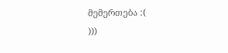მემერთება :(
)))